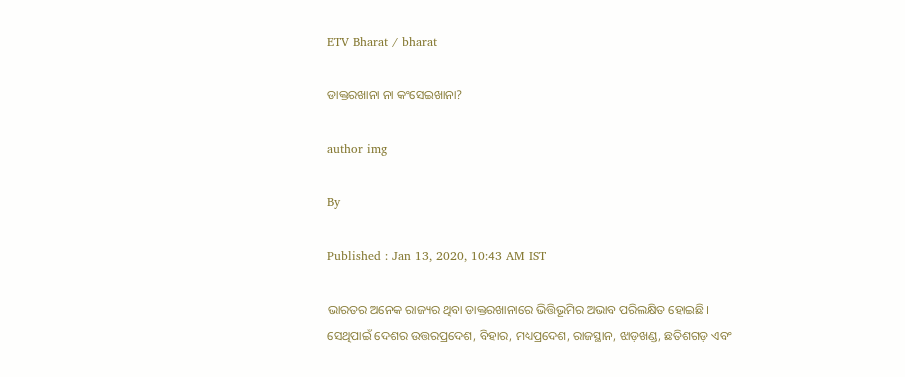ETV Bharat / bharat

ଡାକ୍ତରଖାନା ନା କଂସେଇଖାନା?

author img

By

Published : Jan 13, 2020, 10:43 AM IST

ଭାରତର ଅନେକ ରାଜ୍ୟର ଥିବା ଡାକ୍ତରଖାନାରେ ଭିତ୍ତିଭୂମିର ଅଭାବ ପରିଲକ୍ଷିତ ହୋଇଛି। ସେଥିପାଇଁ ଦେଶର ଉତ୍ତରପ୍ରଦେଶ, ବିହାର, ମଧ୍ୟପ୍ରଦେଶ, ରାଜସ୍ଥାନ, ଝାଡ଼ଖଣ୍ଡ, ଛତିଶଗଡ଼ ଏବଂ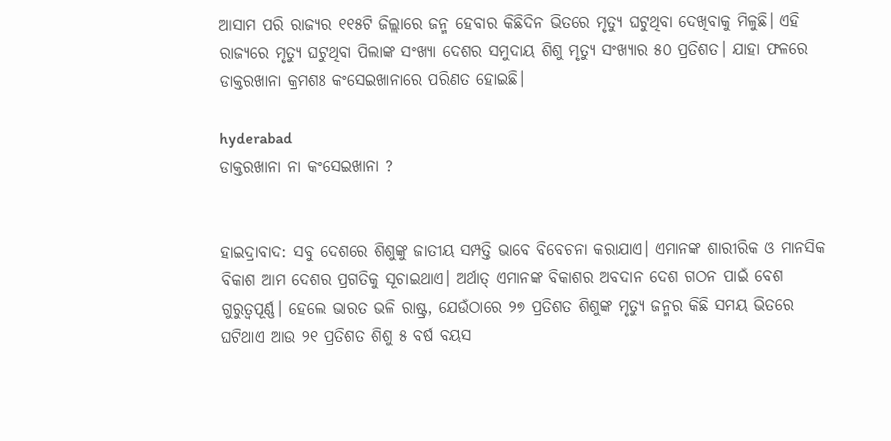ଆସାମ ପରି ରାଜ୍ୟର ୧୧୫ଟି ଜିଲ୍ଲାରେ ଜନ୍ମ ହେବାର କିଛିଦିନ ଭିତରେ ମୃତ୍ୟୁ ଘଟୁଥିବା ଦେଖିବାକୁ ମିଳୁଛି। ଏହି ରାଜ୍ୟରେ ମୃତ୍ୟୁ ଘଟୁଥିବା ପିଲାଙ୍କ ସଂଖ୍ୟା ଦେଶର ସମୁଦାୟ ଶିଶୁ ମୃତ୍ୟୁ ସଂଖ୍ୟାର ୫୦ ପ୍ରତିଶତ। ଯାହା ଫଳରେ ଡାକ୍ତରଖାନା କ୍ରମଶଃ କଂସେଇଖାନାରେ ପରିଣତ ହୋଇଛି।

hyderabad
ଡାକ୍ତରଖାନା ନା କଂସେଇଖାନା ?


ହାଇଦ୍ରାବାଦ: ସବୁ ଦେଶରେ ଶିଶୁଙ୍କୁ ଜାତୀୟ ସମ୍ପତ୍ତି ଭାବେ ବିବେଚନା କରାଯାଏ। ଏମାନଙ୍କ ଶାରୀରିକ ଓ ମାନସିକ ବିକାଶ ଆମ ଦେଶର ପ୍ରଗତିକୁ ସୂଚାଇଥାଏ। ଅର୍ଥାତ୍‌ ଏମାନଙ୍କ ବିକାଶର ଅବଦାନ ଦେଶ ଗଠନ ପାଇଁ ବେଶ ଗୁରୁତ୍ଵପୂର୍ଣ୍ଣ। ହେଲେ ଭାରତ ଭଳି ରାଷ୍ଟ୍ର, ଯେଉଁଠାରେ ୨୭ ପ୍ରତିଶତ ଶିଶୁଙ୍କ ମୃତ୍ୟୁ ଜନ୍ମର କିଛି ସମୟ ଭିତରେ ଘଟିଥାଏ ଆଉ ୨୧ ପ୍ରତିଶତ ଶିଶୁ ୫ ବର୍ଷ ବୟସ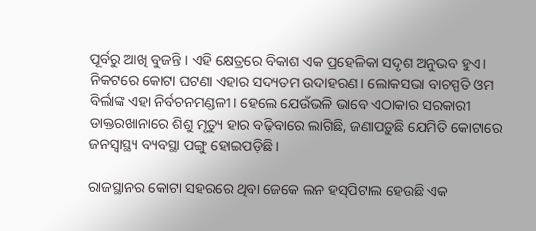ପୂର୍ବରୁ ଆଖି ବୁଜନ୍ତି । ଏହି କ୍ଷେତ୍ରରେ ବିକାଶ ଏକ ପ୍ରହେଳିକା ସଦୃଶ ଅନୁଭବ ହୁଏ। ନିକଟରେ କୋଟା ଘଟଣା ଏହାର ସଦ୍ୟତମ ଉଦାହରଣ। ଲୋକସଭା ବାଚସ୍ପତି ଓମ ବିର୍ଲାଙ୍କ ଏହା ନିର୍ବଚନମଣ୍ଡଳୀ। ହେଲେ ଯେଉଁଭଳି ଭାବେ ଏଠାକାର ସରକାରୀ ଡାକ୍ତରଖାନାରେ ଶିଶୁ ମୃତ୍ୟୁ ହାର ବଢ଼ିବାରେ ଲାଗିଛି, ଜଣାପଡ଼ୁଛି ଯେମିତି କୋଟାରେ ଜନସ୍ଵାସ୍ଥ୍ୟ ବ୍ୟବସ୍ଥା ପଙ୍ଗୁ ହୋଇପଡ଼ିଛି।

ରାଜସ୍ଥାନର କୋଟା ସହରରେ ଥିବା ଜେକେ ଲନ ହସ୍‌ପିଟାଲ ହେଉଛି ଏକ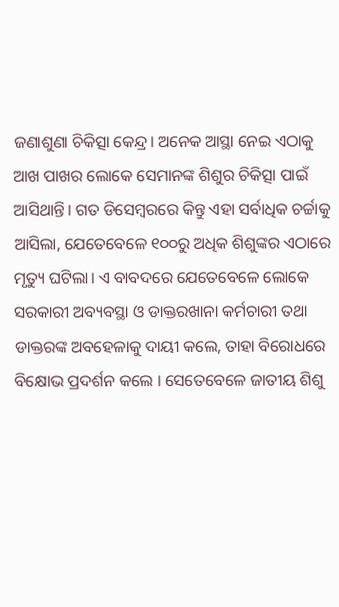ଜଣାଶୁଣା ଚିକିତ୍ସା କେନ୍ଦ୍ର। ଅନେକ ଆସ୍ଥା ନେଇ ଏଠାକୁ ଆଖ ପାଖର ଲୋକେ ସେମାନଙ୍କ ଶିଶୁର ଚିକିତ୍ସା ପାଇଁ ଆସିଥାନ୍ତି। ଗତ ଡିସେମ୍ବରରେ କିନ୍ତୁ ଏହା ସର୍ବାଧିକ ଚର୍ଚ୍ଚାକୁ ଆସିଲା, ଯେତେବେଳେ ୧୦୦ରୁ ଅଧିକ ଶିଶୁଙ୍କର ଏଠାରେ ମୃତ୍ୟୁ ଘଟିଲା। ଏ ବାବଦରେ ଯେତେବେଳେ ଲୋକେ ସରକାରୀ ଅବ୍ୟବସ୍ଥା ଓ ଡାକ୍ତରଖାନା କର୍ମଚାରୀ ତଥା ଡାକ୍ତରଙ୍କ ଅବହେଳାକୁ ଦାୟୀ କଲେ, ତାହା ବିରୋଧରେ ବିକ୍ଷୋଭ ପ୍ରଦର୍ଶନ କଲେ । ସେତେବେଳେ ଜାତୀୟ ଶିଶୁ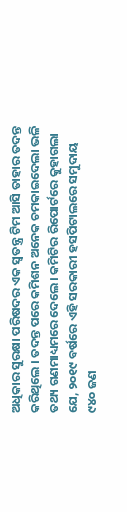ଅଧିକାର ସୁରକ୍ଷା ପରିଷଦର ଏକ ସ୍ଵତନ୍ତ୍ର ଟିମ ଆସି ତାହାର ତଦନ୍ତ କରିଥିଲେ । ତଦନ୍ତ ପରେ କମିଶନ ଅନେକ ଚମକାଇଦେଲା ଭଳି ତଥ୍ୟ ଗଣମାଧ୍ୟମରେ ଦେଲେ। କମିଟିର ରିପୋର୍ଟରେ କୁହାଗଲା ଯେ, ୨୦୧୯ ବର୍ଷରେ ଏହି ସରକାରୀ ହସପିଟାଲରେ ସମୁଦାୟ ୯୪୦ ଜଣ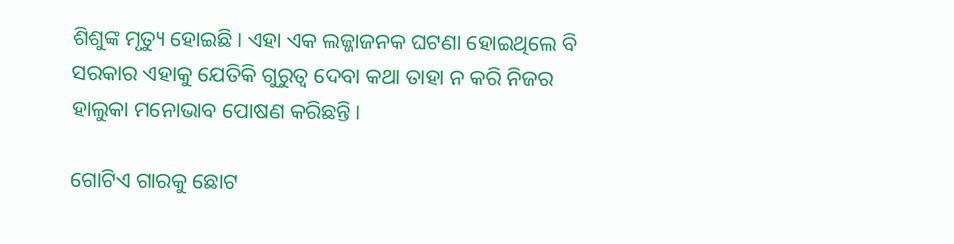ଶିଶୁଙ୍କ ମୃତ୍ୟୁ ହୋଇଛି। ଏହା ଏକ ଲଜ୍ଜାଜନକ ଘଟଣା ହୋଇଥିଲେ ବି ସରକାର ଏହାକୁ ଯେତିକି ଗୁରୁତ୍ଵ ଦେବା କଥା ତାହା ନ କରି ନିଜର ହାଲୁକା ମନୋଭାବ ପୋଷଣ କରିଛନ୍ତି।

ଗୋଟିଏ ଗାରକୁ ଛୋଟ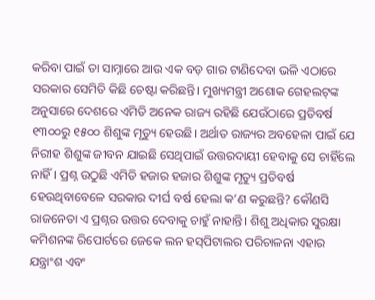କରିବା ପାଇଁ ତା ସାମ୍ନାରେ ଆଉ ଏକ ବଡ଼ ଗାର ଟାଣିଦେବା ଭଳି ଏଠାରେ ସରକାର ସେମିତି କିଛି ଚେଷ୍ଟା କରିଛନ୍ତି। ମୁଖ୍ୟମନ୍ତ୍ରୀ ଅଶୋକ ଗେହଲଟ୍‌ଙ୍କ ଅନୁସାରେ ଦେଶରେ ଏମିତି ଅନେକ ରାଜ୍ୟ ରହିଛି ଯେଉଁଠାରେ ପ୍ରତିବର୍ଷ ୧୩୦୦ରୁ ୧୫୦୦ ଶିଶୁଙ୍କ ମୃତ୍ୟୁ ହେଉଛି। ଅର୍ଥାତ ରାଜ୍ୟର ଅବହେଳା ପାଇଁ ଯେ ନିରୀହ ଶିଶୁଙ୍କ ଜୀବନ ଯାଇଛି ସେଥିପାଇଁ ଉତ୍ତରଦାୟୀ ହେବାକୁ ସେ ଚାହିଁଲେ ନାହିଁ। ପ୍ରଶ୍ନ ଉଠୁଛି ଏମିତି ହଜାର ହଜାର ଶିଶୁଙ୍କ ମୃତ୍ୟୁ ପ୍ରତିବର୍ଷ ହେଉଥିବାବେଳେ ସରକାର ଦୀର୍ଘ ବର୍ଷ ହେଲା କ’ଣ କରୁଛନ୍ତି? କୌଣସି ରାଜନେତା ଏ ପ୍ରଶ୍ନର ଉତ୍ତର ଦେବାକୁ ଚାହୁଁ ନାହାନ୍ତି। ଶିଶୁ ଅଧିକାର ସୁରକ୍ଷା କମିଶନଙ୍କ ରିପୋର୍ଟରେ ଜେକେ ଲନ ହସ୍‌ପିଟାଲର ପରିଚାଳନା ଏହାର ଯନ୍ତ୍ରାଂଶ ଏବଂ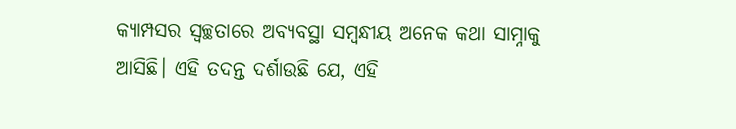କ୍ୟାମ୍ପସର ସ୍ବଚ୍ଛତାରେ ଅବ୍ୟବସ୍ଥା ସମ୍ବନ୍ଧୀୟ ଅନେକ କଥା ସାମ୍ନାକୁ ଆସିଛି। ଏହି ତଦନ୍ତ ଦର୍ଶାଉଛି ଯେ, ଏହି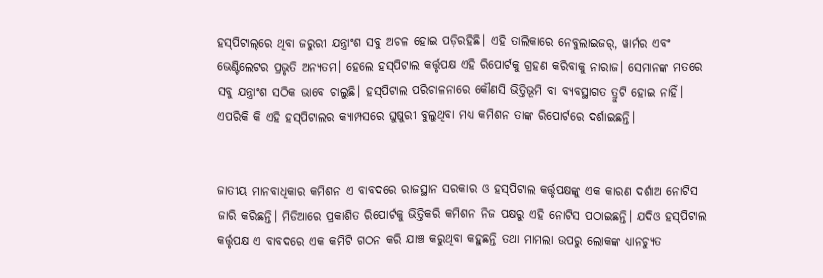ହସ୍‌ପିଟାଲ୍‌ରେ ଥିବା ଜରୁରୀ ଯନ୍ତ୍ରାଂଶ ସବୁ ଅଚଳ ହୋଇ ପଡ଼ିରହିଛି। ଏହି ତାଲିକାରେ ନେବୁଲାଇଜର୍‌, ୱାର୍ମର ଏବଂ ଭେଣ୍ଟିଲେଟର ପ୍ରଭୃତି ଅନ୍ୟତମ। ହେଲେ ହସ୍‌‌ପିଟାଲ କର୍ତ୍ତୃପକ୍ଷ ଏହି ରିପୋର୍ଟକୁ ଗ୍ରହଣ କରିବାକୁ ନାରାଜ। ସେମାନଙ୍କ ମତରେ ସବୁ ଯନ୍ତ୍ରାଂଶ ସଠିକ ଭାବେ ଚାଲୁଛି। ହସ୍‌ପିଟାଲ ପରିଚାଳନାରେ କୌଣସି ଭିତ୍ତିଭୂମି ବା ବ୍ୟବସ୍ଥାଗତ ତ୍ରୁଟି ହୋଇ ନାହିଁ। ଏପରିକି କି ଏହି ହସ୍‌ପିଟାଲର କ୍ୟାମ୍ପସରେ ଘୁଷୁରୀ ବୁଲୁଥିବା ମଧ୍ୟ କମିଶନ ତାଙ୍କ ରିପୋର୍ଟରେ ଦର୍ଶାଇଛନ୍ତି।


ଜାତୀୟ ମାନବାଧିକାର କମିଶନ ଏ ବାବଦରେ ରାଜସ୍ଥାନ ସରକାର ଓ ହସ୍‌ପିଟାଲ କର୍ତ୍ତୃପକ୍ଷଙ୍କୁ ଏକ କାରଣ ଦର୍ଶାଅ ନୋଟିସ ଜାରି କରିଛନ୍ତି। ମିଡିଆରେ ପ୍ରକାଶିତ ରିପୋର୍ଟକୁ ଭିତ୍ତିକରି କମିଶନ ନିଜ ପକ୍ଷରୁ ଏହି ନୋଟିସ ପଠାଇଛନ୍ତି। ଯଦିଓ ହସ୍‌ପିଟାଲ କର୍ତ୍ତୃପକ୍ଷ ଏ ବାବଦରେ ଏକ କମିଟି ଗଠନ କରି ଯାଞ୍ଚ କରୁଥିବା କହୁଛନ୍ତି ତଥା ମାମଲା ଉପରୁ ଲୋକଙ୍କ ଧ୍ୟାନଚ୍ୟୁତ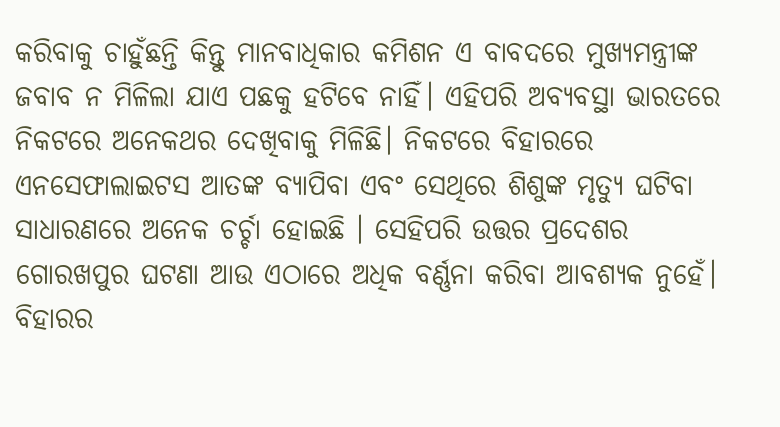କରିବାକୁ ଚାହୁଁଛନ୍ତି କିନ୍ତୁ ମାନବାଧିକାର କମିଶନ ଏ ବାବଦରେ ମୁଖ୍ୟମନ୍ତ୍ରୀଙ୍କ ଜବାବ ନ ମିଳିଲା ଯାଏ ପଛକୁ ହଟିବେ ନାହିଁ। ଏହିପରି ଅବ୍ୟବସ୍ଥା ଭାରତରେ ନିକଟରେ ଅନେକଥର ଦେଖିବାକୁ ମିଳିଛି। ନିକଟରେ ବିହାରରେ ଏନସେଫାଲାଇଟସ ଆତଙ୍କ ବ୍ୟାପିବା ଏବଂ ସେଥିରେ ଶିଶୁଙ୍କ ମୃତ୍ୟୁ ଘଟିବା ସାଧାରଣରେ ଅନେକ ଚର୍ଚ୍ଚା ହୋଇଛି । ସେହିପରି ଉତ୍ତର ପ୍ରଦେଶର ଗୋରଖପୁର ଘଟଣା ଆଉ ଏଠାରେ ଅଧିକ ବର୍ଣ୍ଣନା କରିବା ଆବଶ୍ୟକ ନୁହେଁ। ବିହାରର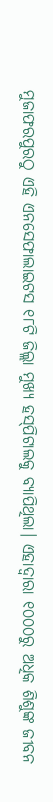ମୁଜାଫରପୁରଠୁ ଏହି ଏନସେଫାଲାଇଟସ ୧୮ଟି ଜିଲ୍ଲା ମୁଖ୍ୟ ହସ୍‌ପିଟାଲକୁ ବ୍ୟାପିଥିଲା। ଏହାଦ୍ଵାରା ୧୦୦୦ରୁ ଅଧିକ ଶିଶୁଙ୍କ ଜୀବନ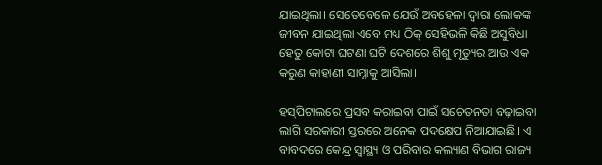ଯାଇଥିଲା। ସେତେବେଳେ ଯେଉଁ ଅବହେଳା ଦ୍ଵାରା ଲୋକଙ୍କ ଜୀବନ ଯାଇଥିଲା ଏବେ ମଧ୍ୟ ଠିକ୍‌ ସେହିଭଳି କିଛି ଅସୁବିଧା ହେତୁ କୋଟା ଘଟଣା ଘଟି ଦେଶରେ ଶିଶୁ ମୃତ୍ୟୁର ଆଉ ଏକ କରୁଣ କାହାଣୀ ସାମ୍ନାକୁ ଆସିଲା।

ହସ୍‌ପିଟାଲରେ ପ୍ରସବ କରାଇବା ପାଇଁ ସଚେତନତା ବଢ଼ାଇବା ଲାଗି ସରକାରୀ ସ୍ତରରେ ଅନେକ ପଦକ୍ଷେପ ନିଆଯାଇଛି। ଏ ବାବଦରେ କେନ୍ଦ୍ର ସ୍ଵାସ୍ଥ୍ୟ ଓ ପରିବାର କଲ୍ୟାଣ ବିଭାଗ ରାଜ୍ୟ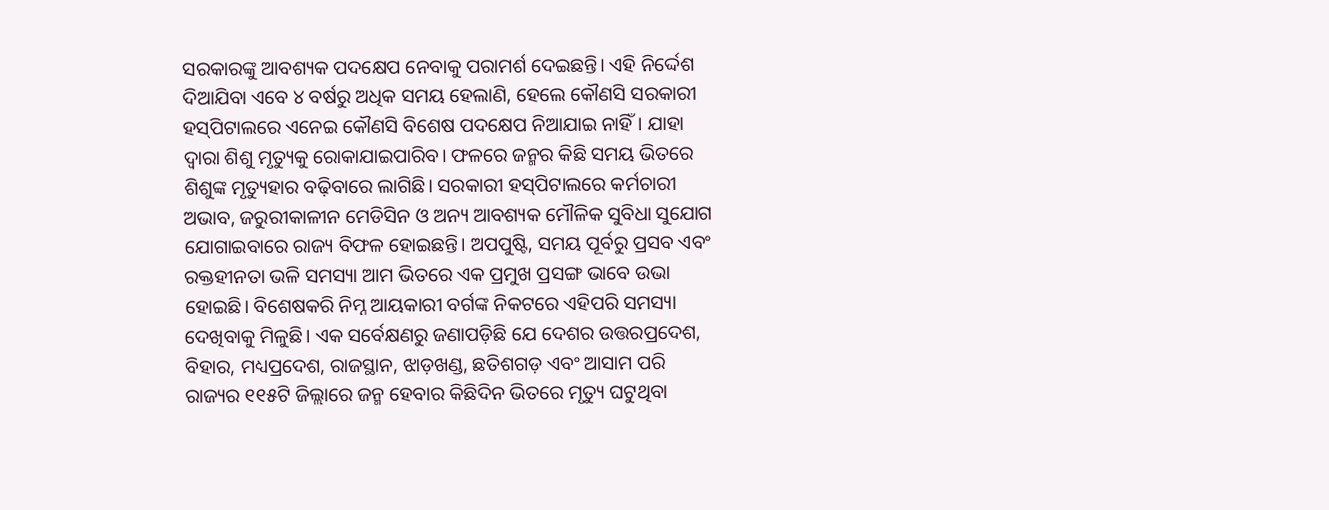ସରକାରଙ୍କୁ ଆବଶ୍ୟକ ପଦକ୍ଷେପ ନେବାକୁ ପରାମର୍ଶ ଦେଇଛନ୍ତି। ଏହି ନିର୍ଦ୍ଦେଶ ଦିଆଯିବା ଏବେ ୪ ବର୍ଷରୁ ଅଧିକ ସମୟ ହେଲାଣି, ହେଲେ କୌଣସି ସରକାରୀ ହସ୍‌ପିଟାଲରେ ଏନେଇ କୌଣସି ବିଶେଷ ପଦକ୍ଷେପ ନିଆଯାଇ ନାହିଁ। ଯାହା ଦ୍ଵାରା ଶିଶୁ ମୃତ୍ୟୁକୁ ରୋକାଯାଇପାରିବ। ଫଳରେ ଜନ୍ମର କିଛି ସମୟ ଭିତରେ ଶିଶୁଙ୍କ ମୃତ୍ୟୁହାର ବଢ଼ିବାରେ ଲାଗିଛି। ସରକାରୀ ହସ୍‌ପିଟାଲରେ କର୍ମଚାରୀ ଅଭାବ, ଜରୁରୀକାଳୀନ ମେଡିସିନ ଓ ଅନ୍ୟ ଆବଶ୍ୟକ ମୌଳିକ ସୁବିଧା ସୁଯୋଗ ଯୋଗାଇବାରେ ରାଜ୍ୟ ବିଫଳ ହୋଇଛନ୍ତି। ଅପପୁଷ୍ଟି, ସମୟ ପୂର୍ବରୁ ପ୍ରସବ ଏବଂ ରକ୍ତହୀନତା ଭଳି ସମସ୍ୟା ଆମ ଭିତରେ ଏକ ପ୍ରମୁଖ ପ୍ରସଙ୍ଗ ଭାବେ ଉଭା ହୋଇଛି। ବିଶେଷକରି ନିମ୍ନ ଆୟକାରୀ ବର୍ଗଙ୍କ ନିକଟରେ ଏହିପରି ସମସ୍ୟା ଦେଖିବାକୁ ମିଳୁଛି। ଏକ ସର୍ବେକ୍ଷଣରୁ ଜଣାପଡ଼ିଛି ଯେ ଦେଶର ଉତ୍ତରପ୍ରଦେଶ, ବିହାର, ମଧ୍ୟପ୍ରଦେଶ, ରାଜସ୍ଥାନ, ଝାଡ଼ଖଣ୍ଡ, ଛତିଶଗଡ଼ ଏବଂ ଆସାମ ପରି ରାଜ୍ୟର ୧୧୫ଟି ଜିଲ୍ଲାରେ ଜନ୍ମ ହେବାର କିଛିଦିନ ଭିତରେ ମୃତ୍ୟୁ ଘଟୁଥିବା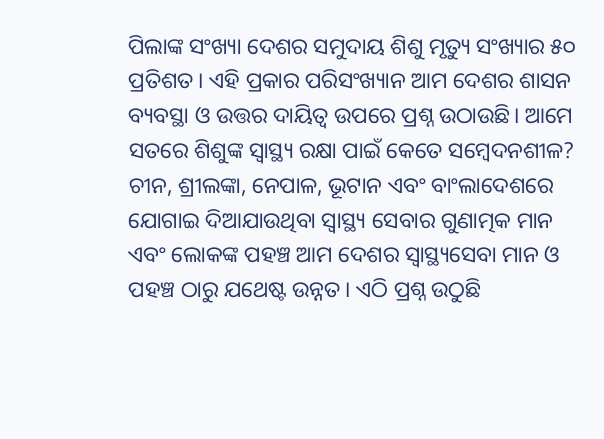ପିଲାଙ୍କ ସଂଖ୍ୟା ଦେଶର ସମୁଦାୟ ଶିଶୁ ମୃତ୍ୟୁ ସଂଖ୍ୟାର ୫୦ ପ୍ରତିଶତ। ଏହି ପ୍ରକାର ପରିସଂଖ୍ୟାନ ଆମ ଦେଶର ଶାସନ ବ୍ୟବସ୍ଥା ଓ ଉତ୍ତର ଦାୟିତ୍ଵ ଉପରେ ପ୍ରଶ୍ନ ଉଠାଉଛି। ଆମେ ସତରେ ଶିଶୁଙ୍କ ସ୍ଵାସ୍ଥ୍ୟ ରକ୍ଷା ପାଇଁ କେତେ ସମ୍ବେଦନଶୀଳ? ଚୀନ, ଶ୍ରୀଲଙ୍କା, ନେପାଳ, ଭୂଟାନ ଏବଂ ବାଂଲାଦେଶରେ ଯୋଗାଇ ଦିଆଯାଉଥିବା ସ୍ଵାସ୍ଥ୍ୟ ସେବାର ଗୁଣାତ୍ମକ ମାନ ଏବଂ ଲୋକଙ୍କ ପହଞ୍ଚ ଆମ ଦେଶର ସ୍ଵାସ୍ଥ୍ୟସେବା ମାନ ଓ ପହଞ୍ଚ ଠାରୁ ଯଥେଷ୍ଟ ଉନ୍ନତ। ଏଠି ପ୍ରଶ୍ନ ଉଠୁଛି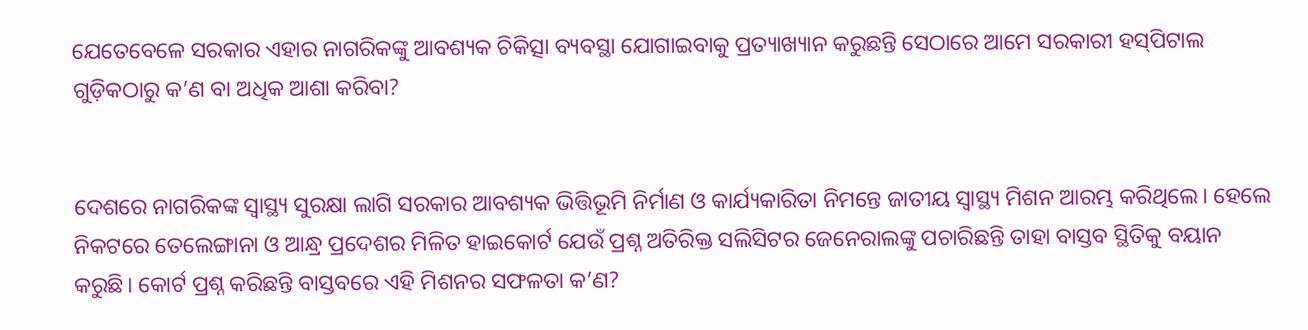ଯେତେବେଳେ ସରକାର ଏହାର ନାଗରିକଙ୍କୁ ଆବଶ୍ୟକ ଚିକିତ୍ସା ବ୍ୟବସ୍ଥା ଯୋଗାଇବାକୁ ପ୍ରତ୍ୟାଖ୍ୟାନ କରୁଛନ୍ତି ସେଠାରେ ଆମେ ସରକାରୀ ହସ୍‌ପିଟାଲ ଗୁଡ଼ିକଠାରୁ କ’ଣ ବା ଅଧିକ ଆଶା କରିବା?


ଦେଶରେ ନାଗରିକଙ୍କ ସ୍ଵାସ୍ଥ୍ୟ ସୁରକ୍ଷା ଲାଗି ସରକାର ଆବଶ୍ୟକ ଭିତ୍ତିଭୂମି ନିର୍ମାଣ ଓ କାର୍ଯ୍ୟକାରିତା ନିମନ୍ତେ ଜାତୀୟ ସ୍ଵାସ୍ଥ୍ୟ ମିଶନ ଆରମ୍ଭ କରିଥିଲେ। ହେଲେ ନିକଟରେ ତେଲେଙ୍ଗାନା ଓ ଆନ୍ଧ୍ର ପ୍ରଦେଶର ମିଳିତ ହାଇକୋର୍ଟ ଯେଉଁ ପ୍ରଶ୍ନ ଅତିରିକ୍ତ ସଲିସିଟର ଜେନେରାଲଙ୍କୁ ପଚାରିଛନ୍ତି ତାହା ବାସ୍ତବ ସ୍ଥିତିକୁ ବୟାନ କରୁଛି। କୋର୍ଟ ପ୍ରଶ୍ନ କରିଛନ୍ତି ବାସ୍ତବରେ ଏହି ମିଶନର ସଫଳତା କ’ଣ?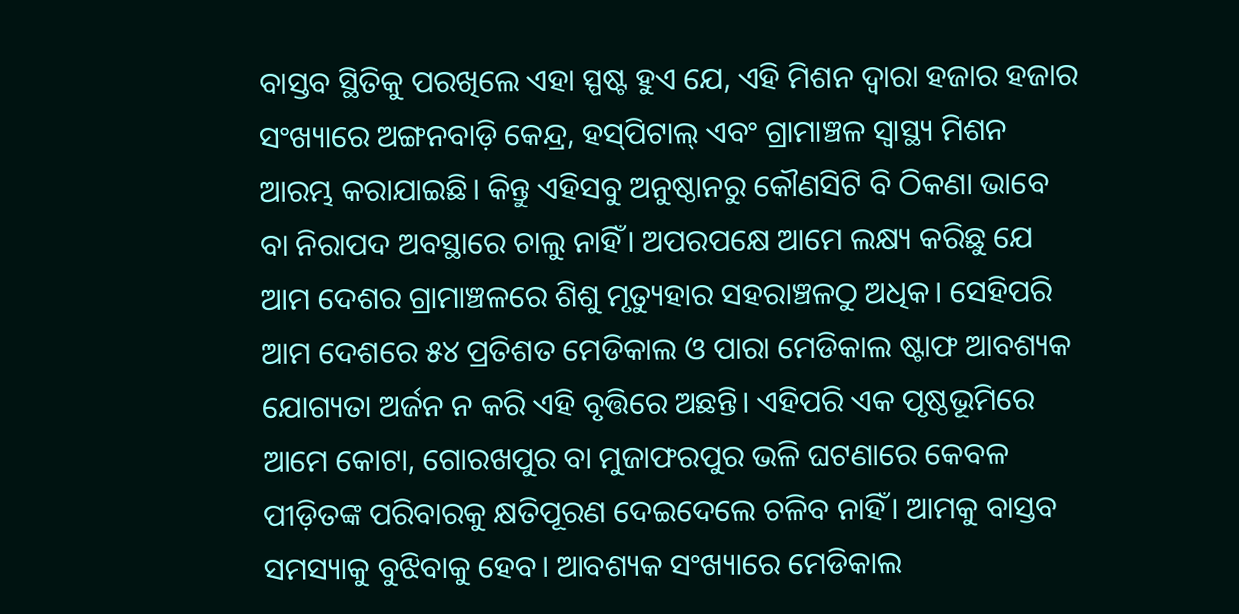ବାସ୍ତବ ସ୍ଥିତିକୁ ପରଖିଲେ ଏହା ସ୍ପଷ୍ଟ ହୁଏ ଯେ, ଏହି ମିଶନ ଦ୍ଵାରା ହଜାର ହଜାର ସଂଖ୍ୟାରେ ଅଙ୍ଗନବାଡ଼ି କେନ୍ଦ୍ର, ହସ୍‌ପିଟାଲ୍‌ ଏବଂ ଗ୍ରାମାଞ୍ଚଳ ସ୍ଵାସ୍ଥ୍ୟ ମିଶନ ଆରମ୍ଭ କରାଯାଇଛି। କିନ୍ତୁ ଏହିସବୁ ଅନୁଷ୍ଠାନରୁ କୌଣସିଟି ବି ଠିକଣା ଭାବେ ବା ନିରାପଦ ଅବସ୍ଥାରେ ଚାଲୁ ନାହିଁ। ଅପରପକ୍ଷେ ଆମେ ଲକ୍ଷ୍ୟ କରିଛୁ ଯେ ଆମ ଦେଶର ଗ୍ରାମାଞ୍ଚଳରେ ଶିଶୁ ମୃତ୍ୟୁହାର ସହରାଞ୍ଚଳଠୁ ଅଧିକ। ସେହିପରି ଆମ ଦେଶରେ ୫୪ ପ୍ରତିଶତ ମେଡିକାଲ ଓ ପାରା ମେଡିକାଲ ଷ୍ଟାଫ ଆବଶ୍ୟକ ଯୋଗ୍ୟତା ଅର୍ଜନ ନ କରି ଏହି ବୃତ୍ତିରେ ଅଛନ୍ତି। ଏହିପରି ଏକ ପୃଷ୍ଠଭୂମିରେ ଆମେ କୋଟା, ଗୋରଖପୁର ବା ମୁଜାଫରପୁର ଭଳି ଘଟଣାରେ କେବଳ ପୀଡ଼ିତଙ୍କ ପରିବାରକୁ କ୍ଷତିପୂରଣ ଦେଇଦେଲେ ଚଳିବ ନାହିଁ। ଆମକୁ ବାସ୍ତବ ସମସ୍ୟାକୁ ବୁଝିବାକୁ ହେବ। ଆବଶ୍ୟକ ସଂଖ୍ୟାରେ ମେଡିକାଲ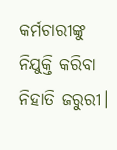କର୍ମଚାରୀଙ୍କୁ ନିଯୁକ୍ତି କରିବା ନିହାତି ଜରୁରୀ।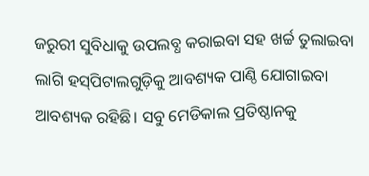ଜରୁରୀ ସୁବିଧାକୁ ଉପଲବ୍ଧ କରାଇବା ସହ ଖର୍ଚ୍ଚ ତୁଲାଇବା ଲାଗି ହସ୍‌ପିଟାଲଗୁଡ଼ିକୁ ଆବଶ୍ୟକ ପାଣ୍ଠି ଯୋଗାଇବା ଆବଶ୍ୟକ ରହିଛି। ସବୁ ମେଡିକାଲ ପ୍ରତିଷ୍ଠାନକୁ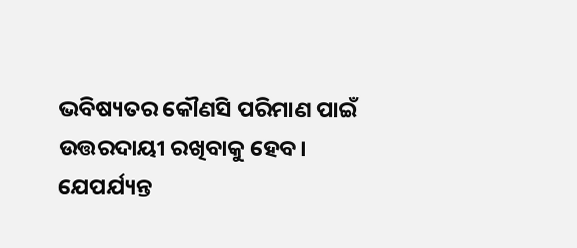ଭବିଷ୍ୟତର କୌଣସି ପରିମାଣ ପାଇଁ ଉତ୍ତରଦାୟୀ ରଖିବାକୁ ହେବ। ଯେପର୍ଯ୍ୟନ୍ତ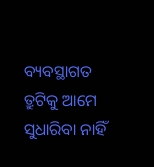ବ୍ୟବସ୍ଥାଗତ ତ୍ରୁଟିକୁ ଆମେ ସୁଧାରିବା ନାହିଁ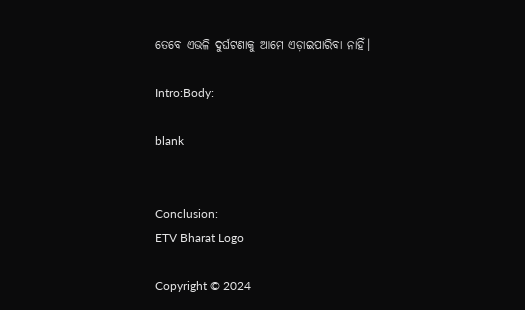ତେବେ ଏଭଳି ଦୁର୍ଘଟଣାକୁ ଆମେ ଏଡ଼ାଇପାରିବା ନାହିଁ।

Intro:Body:

blank


Conclusion:
ETV Bharat Logo

Copyright © 2024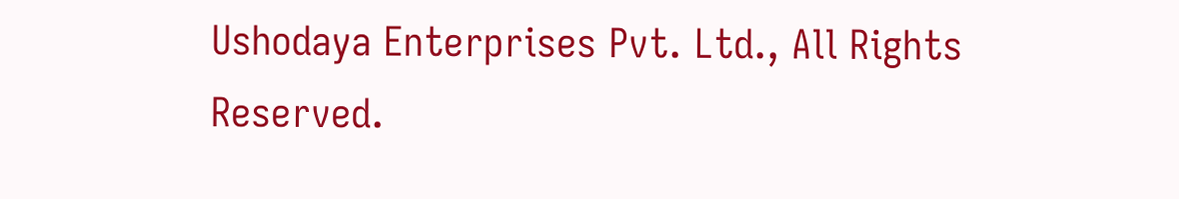Ushodaya Enterprises Pvt. Ltd., All Rights Reserved.